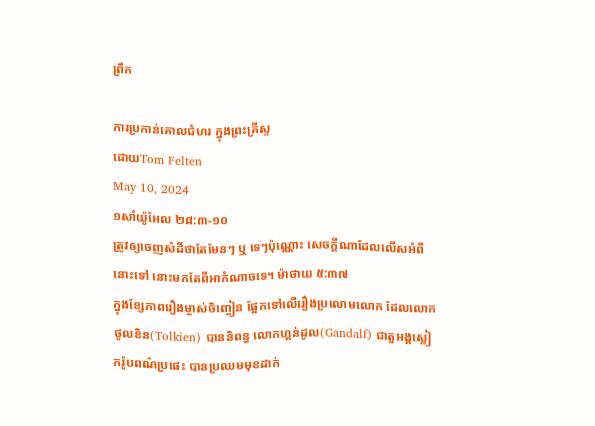ព្រឹក

ការប្រកាន់គោលជំហរ ក្នុងព្រះគ្រីស្ទ
ដោយTom Felten
May 10, 2024
១សាំយ៉ូអែល ២៨:៣-១០
ត្រូវឲ្យចេញសំដីថាតែមែនៗ ឬ ទេៗប៉ុណ្ណោះ សេចក្តីណាដែលលើសអំពីនោះទៅ នោះមកតែពីអាកំណាចទេ។ ម៉ាថាយ ៥:៣៧
ក្នុងខ្សែភាពរឿងម្ចាស់ចិញ្ចៀន ផ្អែកទៅលើរឿងប្រលោមលោក ដែលលោក ថូលខិន(Tolkien) បាននិពន្ធ លោកហ្គន់ដូល(Gandalf) ជាតួអង្គស្លៀករ៉ូបពណ៌ប្រផេះ បានប្រឈមមុខដាក់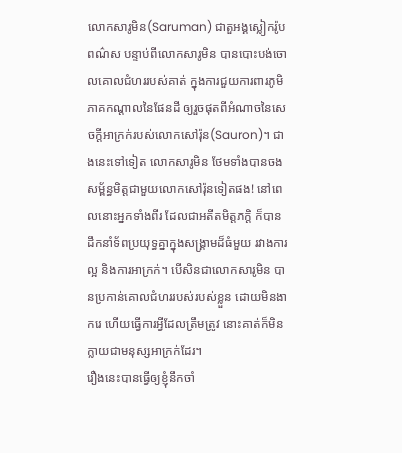លោកសារូមិន(Saruman) ជាតួអង្គស្លៀករ៉ូបពណ៌ស បន្ទាប់ពីលោកសារូមិន បានបោះបង់ចោលគោលជំហររបស់គាត់ ក្នុងការជួយការពារភូមិភាគកណ្តាលនៃផែនដី ឲ្យរួចផុតពីអំណាចនៃសេចក្តីអាក្រក់របស់លោកសៅរ៉ុន(Sauron)។ ជាងនេះទៅទៀត លោកសារូមិន ថែមទាំងបានចងសម្ព័ន្ធមិត្តជាមួយលោកសៅរ៉ុនទៀតផង! នៅពេលនោះអ្នកទាំងពីរ ដែលជាអតីតមិត្តភក្តិ ក៏បានដឹកនាំទ័ពប្រយុទ្ធគ្នាក្នុងសង្គ្រាមដ៏ធំមួយ រវាងការល្អ និងការអាក្រក់។ បើសិនជាលោកសារូមិន បានប្រកាន់គោលជំហររបស់របស់ខ្លួន ដោយមិនងាករេ ហើយធ្វើការអ្វីដែលត្រឹមត្រូវ នោះគាត់ក៏មិនក្លាយជាមនុស្សអាក្រក់ដែរ។
រឿងនេះបានធ្វើឲ្យខ្ញុំនឹកចាំ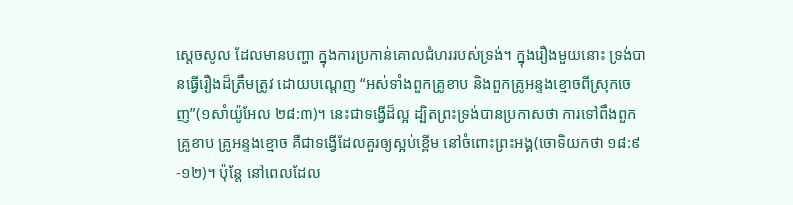ស្តេចសូល ដែលមានបញ្ហា ក្នុងការប្រកាន់គោលជំហររបស់ទ្រង់។ ក្នុងរឿងមួយនោះ ទ្រង់បានធ្វើរឿងដ៏ត្រឹមត្រូវ ដោយបណ្តេញ “អស់ទាំងពួកគ្រូខាប និងពួកគ្រូអន្ទងខ្មោចពីស្រុកចេញ”(១សាំយ៉ូអែល ២៨:៣)។ នេះជាទង្វើដ៏ល្អ ដ្បិតព្រះទ្រង់បានប្រកាសថា ការទៅពឹងពួកគ្រូខាប គ្រូអន្ទងខ្មោច គឺជាទង្វើដែលគួរឲ្យស្អប់ខ្ពើម នៅចំពោះព្រះអង្គ(ចោទិយកថា ១៨:៩-១២)។ ប៉ុន្តែ នៅពេលដែល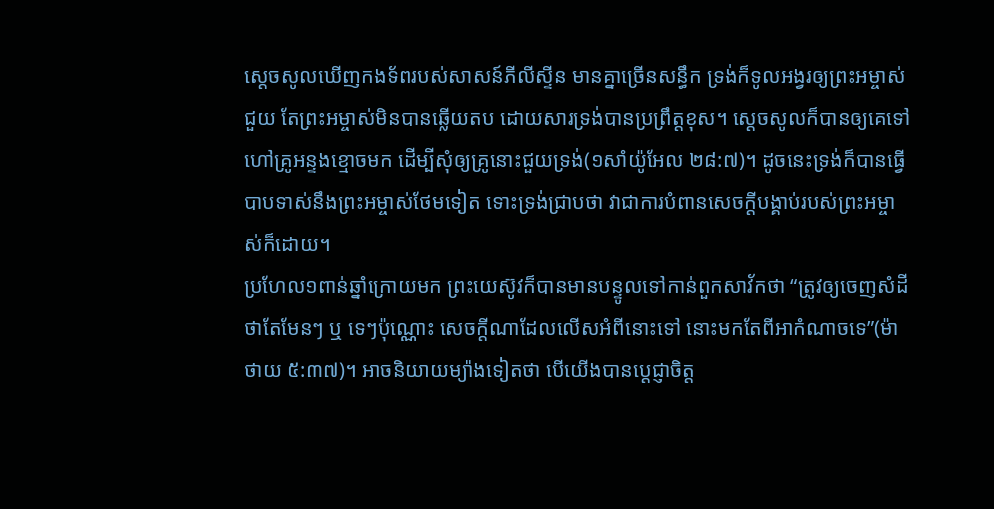ស្តេចសូលឃើញកងទ័ពរបស់សាសន៍ភីលីស្ទីន មានគ្នាច្រើនសន្ធឹក ទ្រង់ក៏ទូលអង្វរឲ្យព្រះអម្ចាស់ជួយ តែព្រះអម្ចាស់មិនបានឆ្លើយតប ដោយសារទ្រង់បានប្រព្រឹត្តខុស។ ស្តេចសូលក៏បានឲ្យគេទៅហៅគ្រូអន្ទងខ្មោចមក ដើម្បីសុំឲ្យគ្រូនោះជួយទ្រង់(១សាំយ៉ូអែល ២៨:៧)។ ដូចនេះទ្រង់ក៏បានធ្វើបាបទាស់នឹងព្រះអម្ចាស់ថែមទៀត ទោះទ្រង់ជ្រាបថា វាជាការបំពានសេចក្តីបង្គាប់របស់ព្រះអម្ចាស់ក៏ដោយ។
ប្រហែល១ពាន់ឆ្នាំក្រោយមក ព្រះយេស៊ូវក៏បានមានបន្ទូលទៅកាន់ពួកសាវ័កថា “ត្រូវឲ្យចេញសំដីថាតែមែនៗ ឬ ទេៗប៉ុណ្ណោះ សេចក្តីណាដែលលើសអំពីនោះទៅ នោះមកតែពីអាកំណាចទេ”(ម៉ាថាយ ៥:៣៧)។ អាចនិយាយម្យ៉ាងទៀតថា បើយើងបានប្ដេជ្ញាចិត្ត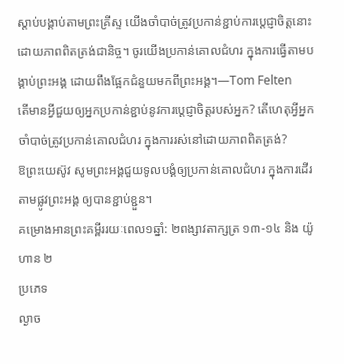ស្តាប់បង្គាប់តាមព្រះគ្រីស្ទ យើងចាំបាច់ត្រូវប្រកាន់ខ្ជាប់ការប្ដេជ្ញាចិត្តនោះ ដោយភាពពិតត្រង់ជានិច្ច។ ចូរយើងប្រកាន់គោលជំហរ ក្នុងការធ្វើតាមបង្គាប់ព្រះអង្គ ដោយពឹងផ្អែកជំនួយមកពីព្រះអង្គ។—Tom Felten
តើមានអ្វីជួយឲ្យអ្នកប្រកាន់ខ្ជាប់នូវការប្តេជ្ញាចិត្តរបស់អ្នក? តើហេតុអ្វីអ្នកចាំបាច់ត្រូវប្រកាន់គោលជំហរ ក្នុងការរស់នៅដោយភាពពិតត្រង់?
ឱព្រះយេស៊ូវ សូមព្រះអង្គជួយទូលបង្គំឲ្យប្រកាន់គោលជំហរ ក្នុងការដើរតាមផ្លូវព្រះអង្គ ឲ្យបានខ្ជាប់ខ្ជួន។
គម្រោងអានព្រះគម្ពីររយៈពេល១ឆ្នាំ: ២ពង្សាវតាក្សត្រ ១៣-១៤ និង យ៉ូហាន ២
ប្រភេទ
ល្ងាច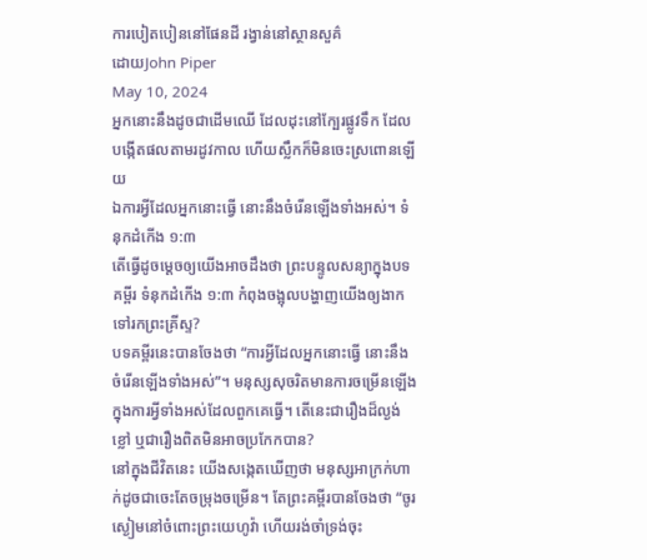ការបៀតបៀននៅផែនដី រង្វាន់នៅស្ថានសួគ៌
ដោយJohn Piper
May 10, 2024
អ្នកនោះនឹងដូចជាដើមឈើ ដែលដុះនៅក្បែរផ្លូវទឹក ដែលបង្កើតផលតាមរដូវកាល ហើយស្លឹកក៏មិនចេះស្រពោនឡើយ
ឯការអ្វីដែលអ្នកនោះធ្វើ នោះនឹងចំរើនឡើងទាំងអស់។ ទំនុកដំកើង ១:៣
តើធ្វើដូចម្តេចឲ្យយើងអាចដឹងថា ព្រះបន្ទូលសន្យាក្នុងបទគម្ពីរ ទំនុកដំកើង ១:៣ កំពុងចង្អុលបង្ហាញយើងឲ្យងាកទៅរកព្រះគ្រីស្ទ?
បទគម្ពីរនេះបានចែងថា “ការអ្វីដែលអ្នកនោះធ្វើ នោះនឹងចំរើនឡើងទាំងអស់”។ មនុស្សសុចរិតមានការចម្រើនឡើង ក្នុងការអ្វីទាំងអស់ដែលពួកគេធ្វើ។ តើនេះជារឿងដ៏ល្ងង់ខ្លៅ ឬជារឿងពិតមិនអាចប្រកែកបាន?
នៅក្នុងជីវិតនេះ យើងសង្កេតឃើញថា មនុស្សអាក្រក់ហាក់ដូចជាចេះតែចម្រុងចម្រើន។ តែព្រះគម្ពីរបានចែងថា “ចូរស្ងៀមនៅចំពោះព្រះយេហូវ៉ា ហើយរង់ចាំទ្រង់ចុះ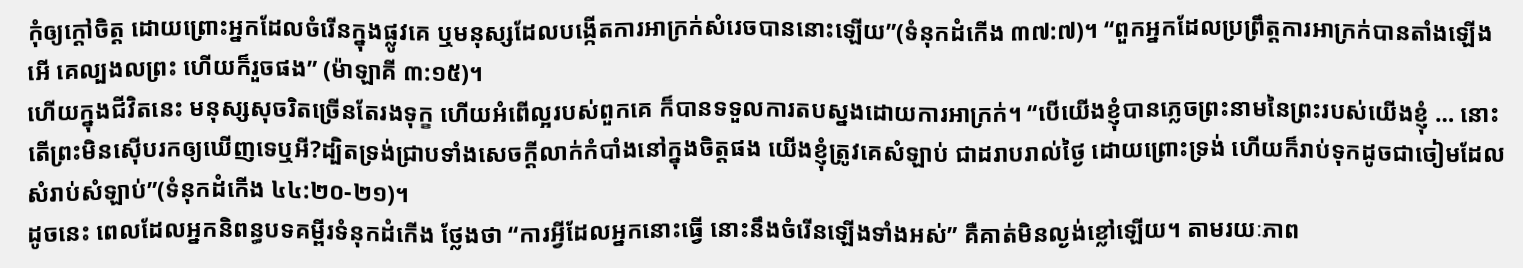កុំឲ្យក្តៅចិត្ត ដោយព្រោះអ្នកដែលចំរើនក្នុងផ្លូវគេ ឬមនុស្សដែលបង្កើតការអាក្រក់សំរេចបាននោះឡើយ”(ទំនុកដំកើង ៣៧:៧)។ “ពួកអ្នកដែលប្រព្រឹត្តការអាក្រក់បានតាំងឡើង អើ គេល្បងលព្រះ ហើយក៏រួចផង” (ម៉ាឡាគី ៣:១៥)។
ហើយក្នុងជីវិតនេះ មនុស្សសុចរិតច្រើនតែរងទុក្ខ ហើយអំពើល្អរបស់ពួកគេ ក៏បានទទួលការតបស្នងដោយការអាក្រក់។ “បើយើងខ្ញុំបានភ្លេចព្រះនាមនៃព្រះរបស់យើងខ្ញុំ … នោះតើព្រះមិនស៊ើបរកឲ្យឃើញទេឬអី?ដ្បិតទ្រង់ជ្រាបទាំងសេចក្តីលាក់កំបាំងនៅក្នុងចិត្តផង យើងខ្ញុំត្រូវគេសំឡាប់ ជាដរាបរាល់ថ្ងៃ ដោយព្រោះទ្រង់ ហើយក៏រាប់ទុកដូចជាចៀមដែលសំរាប់សំឡាប់”(ទំនុកដំកើង ៤៤:២០-២១)។
ដូចនេះ ពេលដែលអ្នកនិពន្ធបទគម្ពីរទំនុកដំកើង ថ្លែងថា “ការអ្វីដែលអ្នកនោះធ្វើ នោះនឹងចំរើនឡើងទាំងអស់” គឺគាត់មិនល្ងង់ខ្លៅឡើយ។ តាមរយៈភាព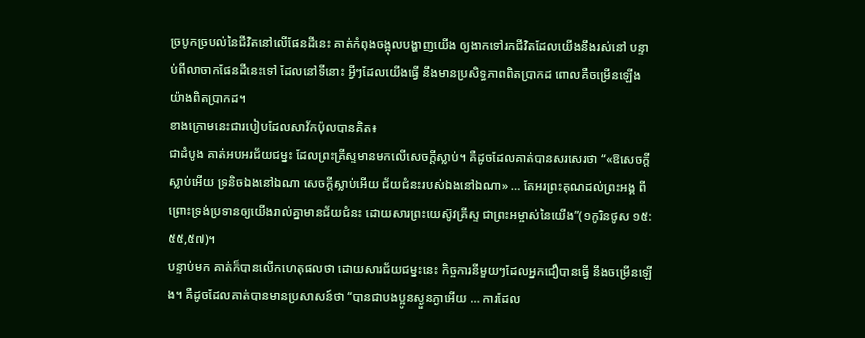ច្របូកច្របល់នៃជីវិតនៅលើផែនដីនេះ គាត់កំពុងចង្អុលបង្ហាញយើង ឲ្យងាកទៅរកជីវិតដែលយើងនឹងរស់នៅ បន្ទាប់ពីលាចាកផែនដីនេះទៅ ដែលនៅទីនោះ អ្វីៗដែលយើងធ្វើ នឹងមានប្រសិទ្ធភាពពិតប្រាកដ ពោលគឺចម្រើនឡើងយ៉ាងពិតប្រាកដ។
ខាងក្រោមនេះជារបៀបដែលសាវ័កប៉ុលបានគិត៖
ជាដំបូង គាត់អបអរជ័យជម្នះ ដែលព្រះគ្រីស្ទមានមកលើសេចក្តីស្លាប់។ គឺដូចដែលគាត់បានសរសេរថា “«ឱសេចក្តីស្លាប់អើយ ទ្រនិចឯងនៅឯណា សេចក្តីស្លាប់អើយ ជ័យជំនះរបស់ឯងនៅឯណា» … តែអរព្រះគុណដល់ព្រះអង្គ ពីព្រោះទ្រង់ប្រទានឲ្យយើងរាល់គ្នាមានជ័យជំនះ ដោយសារព្រះយេស៊ូវគ្រីស្ទ ជាព្រះអម្ចាស់នៃយើង”(១កូរិនថូស ១៥:៥៥,៥៧)។
បន្ទាប់មក គាត់ក៏បានលើកហេតុផលថា ដោយសារជ័យជម្នះនេះ កិច្ចការនីមួយៗដែលអ្នកជឿបានធ្វើ នឹងចម្រើនឡើង។ គឺដូចដែលគាត់បានមានប្រសាសន៍ថា “បានជាបងប្អូនស្ងួនភ្ងាអើយ … ការដែល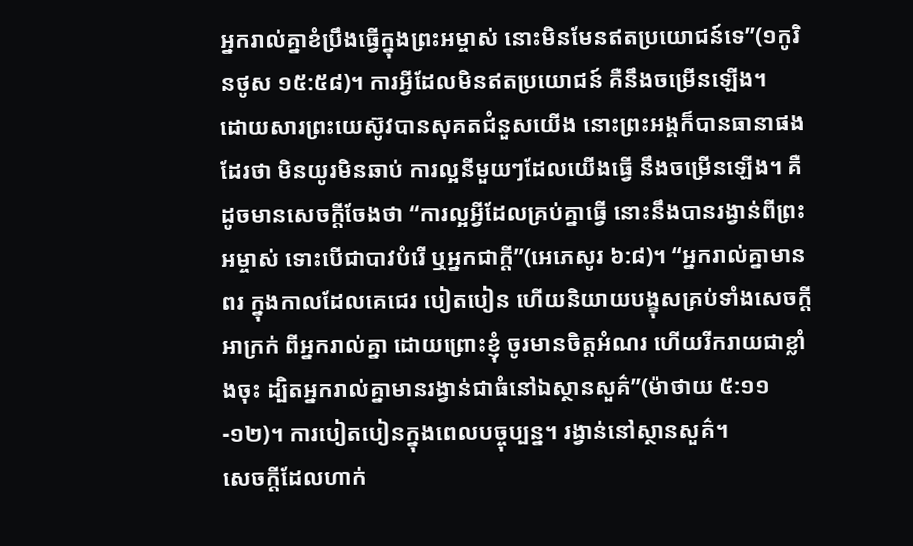អ្នករាល់គ្នាខំប្រឹងធ្វើក្នុងព្រះអម្ចាស់ នោះមិនមែនឥតប្រយោជន៍ទេ”(១កូរិនថូស ១៥:៥៨)។ ការអ្វីដែលមិនឥតប្រយោជន៍ គឺនឹងចម្រើនឡើង។
ដោយសារព្រះយេស៊ូវបានសុគតជំនួសយើង នោះព្រះអង្គក៏បានធានាផងដែរថា មិនយូរមិនឆាប់ ការល្អនីមួយៗដែលយើងធ្វើ នឹងចម្រើនឡើង។ គឺដូចមានសេចក្តីចែងថា “ការល្អអ្វីដែលគ្រប់គ្នាធ្វើ នោះនឹងបានរង្វាន់ពីព្រះអម្ចាស់ ទោះបើជាបាវបំរើ ឬអ្នកជាក្តី”(អេភេសូរ ៦:៨)។ “អ្នករាល់គ្នាមានពរ ក្នុងកាលដែលគេជេរ បៀតបៀន ហើយនិយាយបង្ខុសគ្រប់ទាំងសេចក្តីអាក្រក់ ពីអ្នករាល់គ្នា ដោយព្រោះខ្ញុំ ចូរមានចិត្តអំណរ ហើយរីករាយជាខ្លាំងចុះ ដ្បិតអ្នករាល់គ្នាមានរង្វាន់ជាធំនៅឯស្ថានសួគ៌”(ម៉ាថាយ ៥:១១-១២)។ ការបៀតបៀនក្នុងពេលបច្ចុប្បន្ន។ រង្វាន់នៅស្ថានសួគ៌។
សេចក្តីដែលហាក់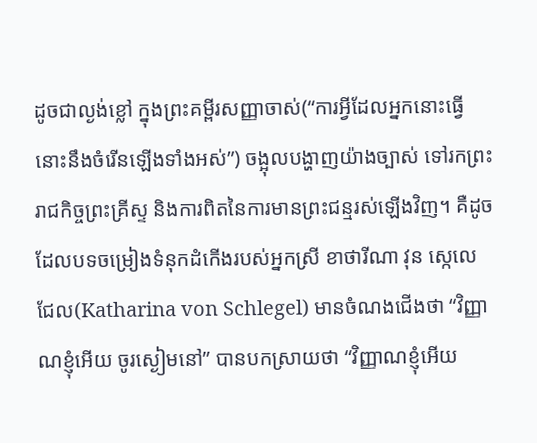ដូចជាល្ងង់ខ្លៅ ក្នុងព្រះគម្ពីរសញ្ញាចាស់(“ការអ្វីដែលអ្នកនោះធ្វើ នោះនឹងចំរើនឡើងទាំងអស់”) ចង្អុលបង្ហាញយ៉ាងច្បាស់ ទៅរកព្រះរាជកិច្ចព្រះគ្រីស្ទ និងការពិតនៃការមានព្រះជន្មរស់ឡើងវិញ។ គឺដូចដែលបទចម្រៀងទំនុកដំកើងរបស់អ្នកស្រី ខាថារីណា វុន ស្កេលេជែល(Katharina von Schlegel) មានចំណងជើងថា “វិញ្ញាណខ្ញុំអើយ ចូរស្ងៀមនៅ” បានបកស្រាយថា “វិញ្ញាណខ្ញុំអើយ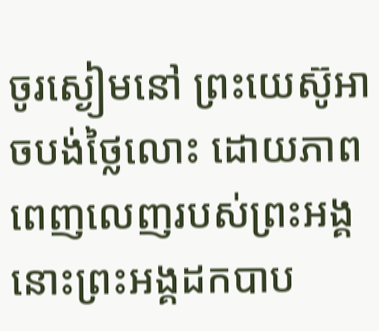ចូរស្ងៀមនៅ ព្រះយេស៊ូអាចបង់ថ្លៃលោះ ដោយភាពពេញលេញរបស់ព្រះអង្គ នោះព្រះអង្គដកបាប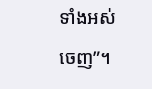ទាំងអស់ចេញ”។